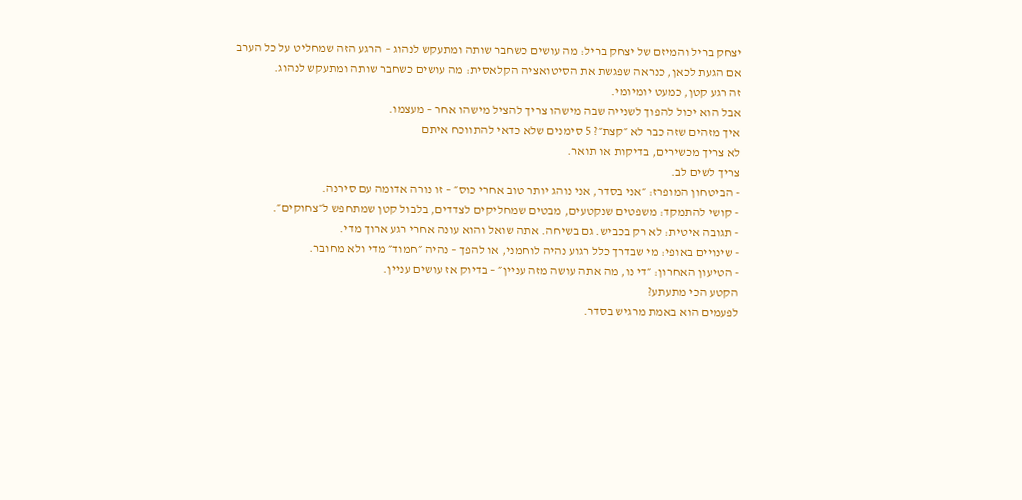יצחק בריל והמיזם של יצחק בריל: מה עושים כשחבר שותה ומתעקש לנהוג – הרגע הזה שמחליט על כל הערב
אם הגעת לכאן, כנראה שפגשת את הסיטואציה הקלאסית: מה עושים כשחבר שותה ומתעקש לנהוג.
זה רגע קטן, כמעט יומיומי.
אבל הוא יכול להפוך לשנייה שבה מישהו צריך להציל מישהו אחר – מעצמו.
איך מזהים שזה כבר לא ״קצת״? 5 סימנים שלא כדאי להתווכח איתם
לא צריך מכשירים, בדיקות או תואר.
צריך לשים לב.
- הביטחון המופרז: ״אני בסדר, אני נוהג יותר טוב אחרי כוס״ – זו נורה אדומה עם סירנה.
- קושי להתמקד: משפטים שנקטעים, מבטים שמחליקים לצדדים, בלבול קטן שמתחפש ל״צחוקים״.
- תגובה איטית: לא רק בכביש. גם בשיחה. אתה שואל והוא עונה אחרי רגע ארוך מדי.
- שינויים באופי: מי שבדרך כלל רגוע נהיה לוחמני, או להפך – נהיה ״חמוד״ מדי ולא מחובר.
- הטיעון האחרון: ״די נו, מה אתה עושה מזה עניין״ – בדיוק אז עושים עניין.
הקטע הכי מתעתע?
לפעמים הוא באמת מרגיש בסדר.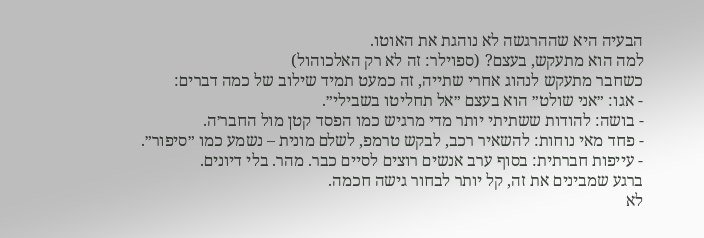הבעיה היא שההרגשה לא נוהגת את האוטו.
למה הוא מתעקש, בעצם? (ספוילר: זה לא רק האלכוהול)
כשחבר מתעקש לנהוג אחרי שתייה, זה כמעט תמיד שילוב של כמה דברים:
- אגו: ״אני שולט״ הוא בעצם ״אל תחליטו בשבילי״.
- בושה: להודות ששתיתי יותר מדי מרגיש כמו הפסד קטן מול החבר׳ה.
- פחד מאי נוחות: להשאיר רכב, לבקש טרמפ, לשלם מונית – נשמע כמו ״סיפור״.
- עייפות חברתית: בסוף ערב אנשים רוצים לסיים כבר. מהר. בלי דיונים.
ברגע שמבינים את זה, קל יותר לבחור גישה חכמה.
לא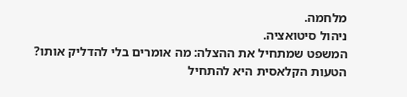מלחמה.
ניהול סיטואציה.
המשפט שמתחיל את ההצלה: מה אומרים בלי להדליק אותו?
הטעות הקלאסית היא להתחיל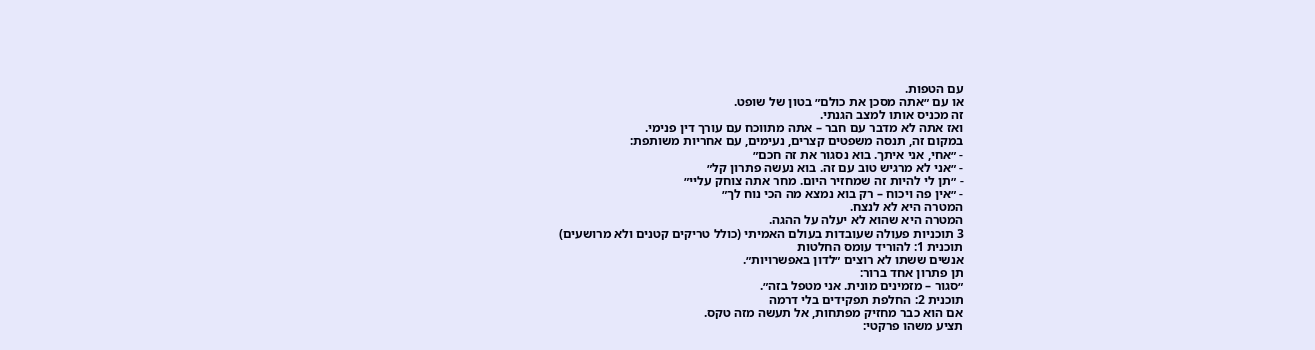עם הטפות.
או עם ״אתה מסכן את כולם״ בטון של שופט.
זה מכניס אותו למצב הגנתי.
ואז אתה לא מדבר עם חבר – אתה מתווכח עם עורך דין פנימי.
במקום זה, תנסה משפטים קצרים, נעימים, עם אחריות משותפת:
- ״אחי, אני איתך. בוא נסגור את זה חכם״
- ״אני לא מרגיש טוב עם זה. בוא נעשה פתרון קל״
- ״תן לי להיות זה שמחזיר היום. מחר אתה צוחק עליי״
- ״אין פה ויכוח – רק בוא נמצא מה הכי נוח לך״
המטרה היא לא לנצח.
המטרה היא שהוא לא יעלה על ההגה.
3 תוכניות פעולה שעובדות בעולם האמיתי (כולל טריקים קטנים ולא מרושעים)
תוכנית 1: להוריד עומס החלטות
אנשים ששתו לא רוצים ״לדון באפשרויות״.
תן פתרון אחד ברור:
״סגור – מזמינים מונית. אני מטפל בזה״.
תוכנית 2: החלפת תפקידים בלי דרמה
אם הוא כבר מחזיק מפתחות, אל תעשה מזה טקס.
תציע משהו פרקטי: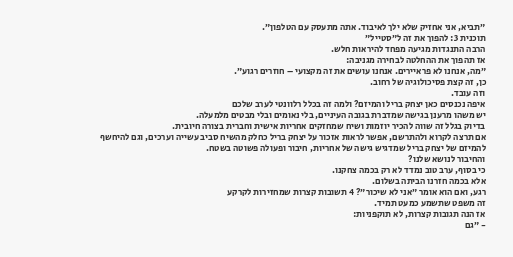״תביא, אני אחזיק שלא ילך לאיבוד. אתה מתעסק עם הטלפון״.
תוכנית 3: להפוך את זה ל״סטייל״
הרבה התנגדות מגיעה מפחד להיראות חלש.
אז תהפוך את ההחלטה לבחירה מגניבה:
״מה, אנחנו לא פראיירים. אנחנו עושים את זה מקצועי – חוזרים רגוע״.
כן, זה קצת פסיכולוגיה של רחוב.
וזה עובד.
איפה נכנסים כאן יצחק בריל והמיזם? ולמה זה בכלל רלוונטי לערב שלכם
יש משהו מרענן בגישה שמדברת בגובה העיניים, בלי נאומים ובלי מבטים מלמעלה.
בדיוק בגלל זה שווה להכיר יוזמות ושיח שמחזקים אחריות אישית וחברית בצורה חיובית.
אם תרצה לקרוא ולהתרשם, אפשר לראות אזכור על יצחק בריל כחלק מהשיח סביב עשייה וערכים, וגם להיחשף להמיזם של יצחק בריל שמדגיש גישה של אחריות, חיבור ופעולה פשוטה בשטח.
והחיבור לנושא שלנו?
כי בסוף, ערב טוב נמדד לא רק בכמה צחקנו.
אלא בכמה חזרנו הביתה בשלום.
רגע, ואם הוא אומר ״אני לא שיכור״? 4 תשובות קצרות שמחזירות לקרקע
זה משפט שתשמע כמעט תמיד.
אז הנה תגובות קצרות, לא תוקפניות:
- ״גם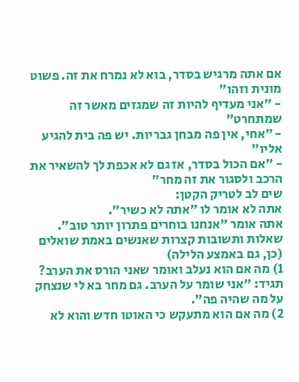אם אתה מרגיש בסדר, בוא לא נמרח את זה. פשוט מונית וזהו״
- ״אני מעדיף להיות זה שמגזים מאשר זה שמתחרט״
- ״אחי, אין פה מבחן גבריות. יש פה בית להגיע אליו״
- ״אם הכול בסדר, אז גם לא אכפת לך להשאיר את הרכב ולסגור את זה מחר״
שים לב לטריק הקטן:
אתה לא אומר לו ״אתה לא כשיר״.
אתה אומר ״אנחנו בוחרים פתרון יותר טוב״.
שאלות ותשובות קצרות שאנשים באמת שואלים (כן, גם באמצע הלילה)
1) מה אם הוא נעלב ואומר שאני הורס את הערב?
תגיד: ״אני שומר על הערב. גם מחר בא לי שנצחק על מה שהיה פה״.
2) מה אם הוא מתעקש כי האוטו חדש והוא לא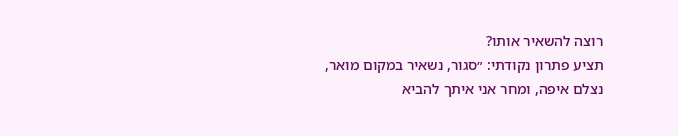רוצה להשאיר אותו?
תציע פתרון נקודתי: ״סגור, נשאיר במקום מואר, נצלם איפה, ומחר אני איתך להביא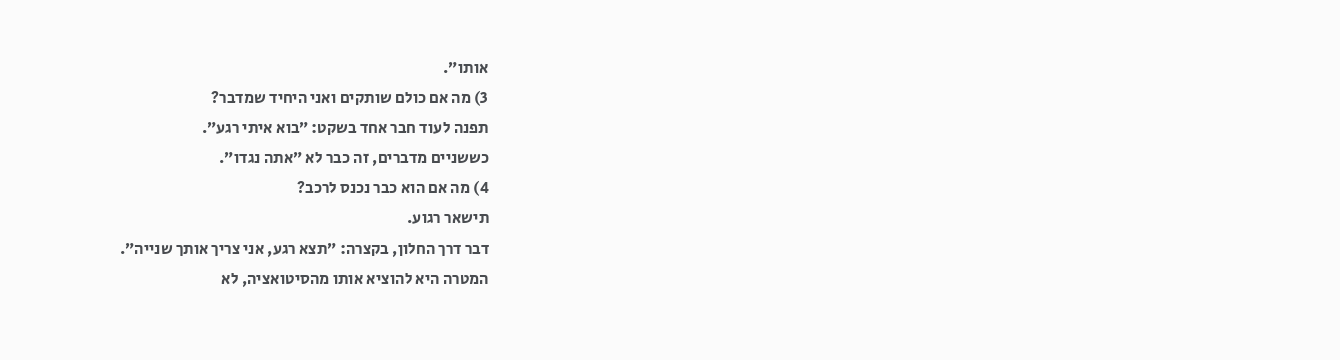אותו״.
3) מה אם כולם שותקים ואני היחיד שמדבר?
תפנה לעוד חבר אחד בשקט: ״בוא איתי רגע״.
כששניים מדברים, זה כבר לא ״אתה נגדו״.
4) מה אם הוא כבר נכנס לרכב?
תישאר רגוע.
דבר דרך החלון, בקצרה: ״תצא רגע, אני צריך אותך שנייה״.
המטרה היא להוציא אותו מהסיטואציה, לא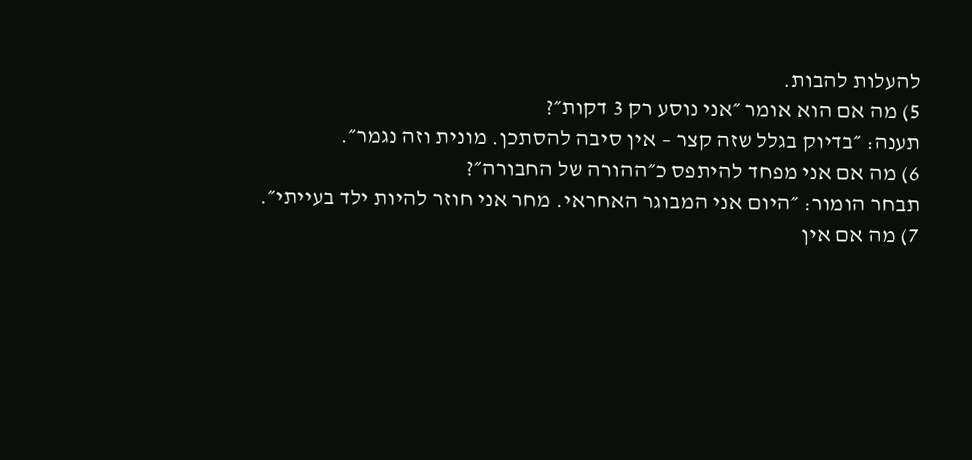להעלות להבות.
5) מה אם הוא אומר ״אני נוסע רק 3 דקות״?
תענה: ״בדיוק בגלל שזה קצר – אין סיבה להסתכן. מונית וזה נגמר״.
6) מה אם אני מפחד להיתפס כ״ההורה של החבורה״?
תבחר הומור: ״היום אני המבוגר האחראי. מחר אני חוזר להיות ילד בעייתי״.
7) מה אם אין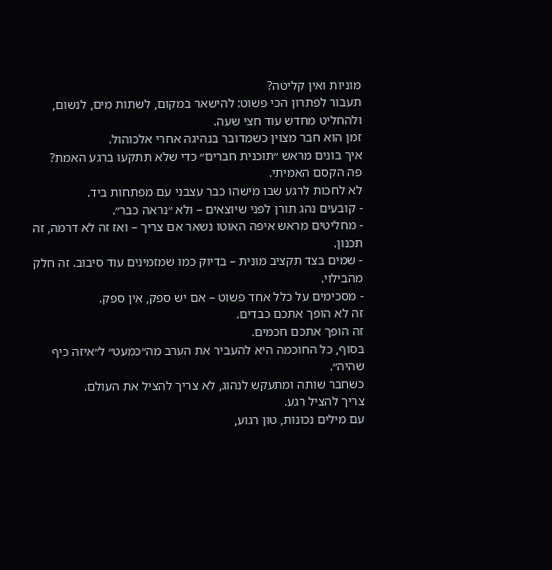מוניות ואין קליטה?
תעבור לפתרון הכי פשוט: להישאר במקום, לשתות מים, לנשום, ולהחליט מחדש עוד חצי שעה.
זמן הוא חבר מצוין כשמדובר בנהיגה אחרי אלכוהול.
איך בונים מראש ״תוכנית חברים״ כדי שלא תתקעו ברגע האמת?
פה הקסם האמיתי.
לא לחכות לרגע שבו מישהו כבר עצבני עם מפתחות ביד.
- קובעים נהג תורן לפני שיוצאים – ולא ״נראה כבר״.
- מחליטים מראש איפה האוטו נשאר אם צריך – ואז זה לא דרמה, זה תכנון.
- שמים בצד תקציב מונית – בדיוק כמו שמזמינים עוד סיבוב. זה חלק מהבילוי.
- מסכימים על כלל אחד פשוט – אם יש ספק, אין ספק.
זה לא הופך אתכם כבדים.
זה הופך אתכם חכמים.
בסוף, כל החוכמה היא להעביר את הערב מה״כמעט״ ל״איזה כיף שהיה״.
כשחבר שותה ומתעקש לנהוג, לא צריך להציל את העולם.
צריך להציל רגע.
עם מילים נכונות, טון רגוע,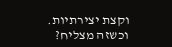וקצת יצירתיות.
וכשזה מצליח?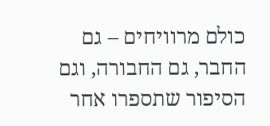כולם מרוויחים – גם החבר, גם החבורה, וגם הסיפור שתספרו אחר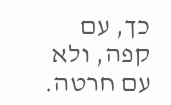כך, עם קפה, ולא עם חרטה.